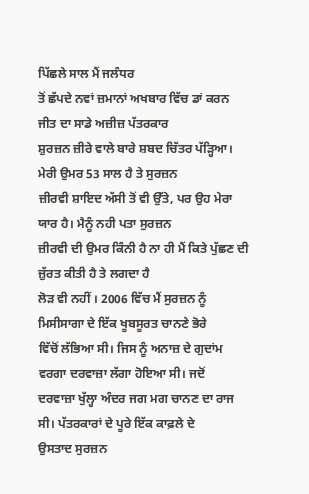ਪਿੱਛਲੇ ਸਾਲ ਮੈਂ ਜਲੰਧਰ
ਤੋਂ ਛੱਪਦੇ ਨਵਾਂ ਜ਼ਮਾਨਾਂ ਅਖਬਾਰ ਵਿੱਚ ਡਾਂ ਕਰਨ ਜੀਤ ਦਾ ਸਾਡੇ ਅਜ਼ੀਜ਼ ਪੱਤਰਕਾਰ
ਸ਼ੁਰਜ਼ਨ ਜ਼ੀਰੇ ਵਾਲੇ ਬਾਰੇ ਸ਼ਬਦ ਚਿੱਤਰ ਪੱੜ੍ਹਿਆ। ਮੇਰੀ ਉਮਰ 53 ਸਾਲ ਹੈ ਤੇ ਸੁਰਜ਼ਨ
ਜ਼ੀਰਵੀ ਸ਼ਾਇਦ ਅੱਸੀ ਤੋਂ ਵੀ ਉੱਤੇ, ਪਰ ਉਹ ਮੇਰਾ ਯਾਰ ਹੈ। ਮੈਨੂੰ ਨਹੀ ਪਤਾ ਸੁਰਜ਼ਨ
ਜ਼ੀਰਵੀ ਦੀ ਉਮਰ ਕਿੰਨੀ ਹੈ ਨਾ ਹੀ ਮੈਂ ਕਿਤੇ ਪੁੱਛਣ ਦੀ ਜ਼ੁੱਰਤ ਕੀਤੀ ਹੈ ਤੇ ਲਗਦਾ ਹੈ
ਲੋੜ ਵੀ ਨਹੀਂ । 2006 ਵਿੱਚ ਮੈਂ ਸੁਰਜ਼ਨ ਨੂੰ ਮਿਸੀਸਾਗਾ ਦੇ ਇੱਕ ਖੂਬਸੂਰਤ ਚਾਨਣੇ ਭੋਰੇ
ਵਿੱਚੋਂ ਲੱਭਿਆ ਸੀ। ਜਿਸ ਨੂੰ ਅਨਾਜ਼ ਦੇ ਗੁਦਾਂਮ ਵਰਗਾ ਦਰਵਾਜ਼ਾ ਲੱਗਾ ਹੋਇਆ ਸੀ। ਜਦੋਂ
ਦਰਵਾਜ਼ਾ ਖੁੱਲ੍ਹਾ ਅੰਦਰ ਜਗ ਮਗ ਚਾਨਣ ਦਾ ਰਾਜ ਸੀ। ਪੱਤਰਕਾਰਾਂ ਦੇ ਪੂਰੇ ਇੱਕ ਕਾਫ਼ਲੇ ਦੇ
ਉਸਤਾਦ ਸੁਰਜ਼ਨ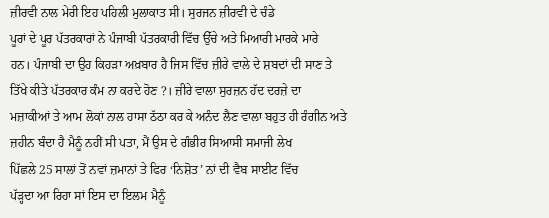ਜ਼ੀਰਵੀ ਨਾਲ ਮੇਰੀ ਇਹ ਪਹਿਲੀ ਮੁਲਾਕਾਤ ਸੀ। ਸੁਰਜਨ ਜ਼ੀਰਵੀ ਦੇ ਚੰਡੇ
ਪੂਰਾਂ ਦੇ ਪੂਰ ਪੱਤਰਕਾਰਾਂ ਨੇ ਪੰਜਾਬੀ ਪੱਤਰਕਾਰੀ ਵਿੱਚ ਉੱਚੇ ਅਤੇ ਮਿਆਰੀ ਮਾਰਕੇ ਮਾਰੇ
ਹਨ। ਪੰਜਾਬੀ ਦਾ ਉਹ ਕਿਹੜਾ ਅਖ਼ਬਾਰ ਹੈ ਜਿਸ ਵਿੱਚ ਜ਼ੀਰੇ ਵਾਲੇ ਦੇ ਸ਼ਬਦਾਂ ਦੀ ਸਾਣ ਤੇ
ਤਿੱਖੇ ਕੀਤੇ ਪੱਤਰਕਾਰ ਕੰਮ ਨਾ ਕਰਦੇ ਹੋਣ ?। ਜ਼ੀਰੇ ਵਾਲਾ ਸੁਰਜ਼ਨ ਹੱਦ ਦਰਜ਼ੇ ਦਾ
ਮਜ਼ਾਕੀਆਂ ਤੇ ਆਮ ਲੋਕਾਂ ਨਾਲ ਹਾਸਾ ਠੱਠਾ ਕਰ ਕੇ ਅਨੰਦ ਲੈਣ ਵਾਲਾ ਬਹੁਤ ਹੀ ਰੰਗੀਨ ਅਤੇ
ਜ਼ਹੀਨ ਬੰਦਾ ਹੈ ਮੈਨੂੰ ਨਹੀਂ ਸੀ ਪਤਾ, ਮੈਂ ਉਸ ਦੇ ਗੰਭੀਰ ਸਿਆਸੀ ਸਮਾਜੀ ਲੇਖ
ਪਿੱਛਲੇ 25 ਸਾਲਾਂ ਤੋਂ ਨਵਾਂ ਜ਼ਮਾਨਾਂ ਤੇ ਫਿਰ ‘ਨਿਸ਼ੋਤ’ ਨਾਂ ਦੀ ਵੈਬ ਸਾਈਟ ਵਿੱਚ
ਪੱੜ੍ਹਦਾ ਆ ਰਿਹਾ ਸਾਂ ਇਸ ਦਾ ਇਲਮ ਮੈਨੂੰ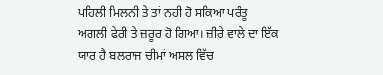ਪਹਿਲੀ ਮਿਲਨੀ ਤੇ ਤਾਂ ਨਹੀ ਹੋ ਸਕਿਆ ਪਰੰਤੂ
ਅਗਲੀ ਫੇਰੀ ਤੇ ਜ਼ਰੂਰ ਹੋ ਗਿਆ। ਜ਼ੀਰੇ ਵਾਲੇ ਦਾ ਇੱਕ ਯਾਰ ਹੈ ਬਲਰਾਜ ਚੀਮਾਂ ਅਸਲ ਵਿੱਚ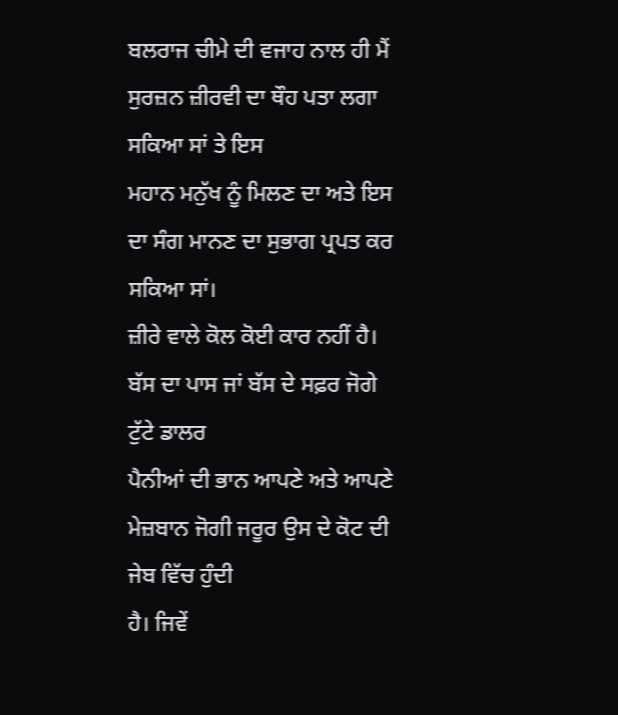ਬਲਰਾਜ ਚੀਮੇ ਦੀ ਵਜਾਹ ਨਾਲ ਹੀ ਮੈਂ ਸੁਰਜ਼ਨ ਜ਼ੀਰਵੀ ਦਾ ਥੌਹ ਪਤਾ ਲਗਾ ਸਕਿਆ ਸਾਂ ਤੇ ਇਸ
ਮਹਾਨ ਮਨੁੱਖ ਨੂੰ ਮਿਲਣ ਦਾ ਅਤੇ ਇਸ ਦਾ ਸੰਗ ਮਾਨਣ ਦਾ ਸੁਭਾਗ ਪ੍ਰਪਤ ਕਰ ਸਕਿਆ ਸਾਂ।
ਜ਼ੀਰੇ ਵਾਲੇ ਕੋਲ ਕੋਈ ਕਾਰ ਨਹੀਂ ਹੈ। ਬੱਸ ਦਾ ਪਾਸ ਜਾਂ ਬੱਸ ਦੇ ਸਫ਼ਰ ਜੋਗੇ ਟੁੱਟੇ ਡਾਲਰ
ਪੈਨੀਆਂ ਦੀ ਭਾਨ ਆਪਣੇ ਅਤੇ ਆਪਣੇ ਮੇਜ਼ਬਾਨ ਜੋਗੀ ਜਰੂਰ ਉਸ ਦੇ ਕੋਟ ਦੀ ਜੇਬ ਵਿੱਚ ਹੁੰਦੀ
ਹੈ। ਜਿਵੇਂ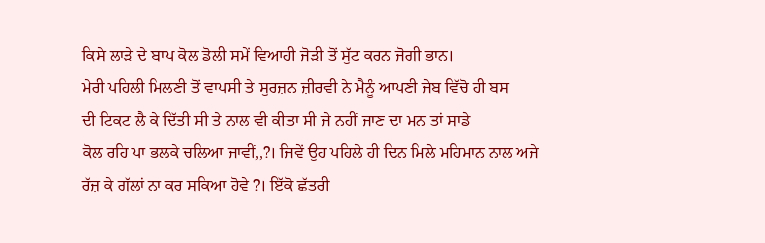ਕਿਸੇ ਲਾੜੇ ਦੇ ਬਾਪ ਕੋਲ ਡੋਲੀ ਸਮੇਂ ਵਿਆਹੀ ਜੋੜੀ ਤੋਂ ਸੁੱਟ ਕਰਨ ਜੋਗੀ ਭਾਨ।
ਮੇਰੀ ਪਹਿਲੀ ਮਿਲਣੀ ਤੋਂ ਵਾਪਸੀ ਤੇ ਸੁਰਜ਼ਨ ਜ਼ੀਰਵੀ ਨੇ ਮੈਨੂੰ ਆਪਣੀ ਜੇਬ ਵਿੱਚੋ ਹੀ ਬਸ
ਦੀ ਟਿਕਟ ਲੈ ਕੇ ਦਿੱਤੀ ਸੀ ਤੇ ਨਾਲ ਵੀ ਕੀਤਾ ਸੀ ਜੇ ਨਹੀਂ ਜਾਣ ਦਾ ਮਨ ਤਾਂ ਸਾਡੇ
ਕੋਲ ਰਹਿ ਪਾ ਭਲਕੇ ਚਲਿਆ ਜਾਵੀਂ,,?। ਜਿਵੇਂ ਉਹ ਪਹਿਲੇ ਹੀ ਦਿਨ ਮਿਲੇ ਮਹਿਮਾਨ ਨਾਲ ਅਜੇ
ਰੱਜ਼ ਕੇ ਗੱਲਾਂ ਨਾ ਕਰ ਸਕਿਆ ਹੋਵੇ ?। ਇੱਕੋ ਛੱਤਰੀ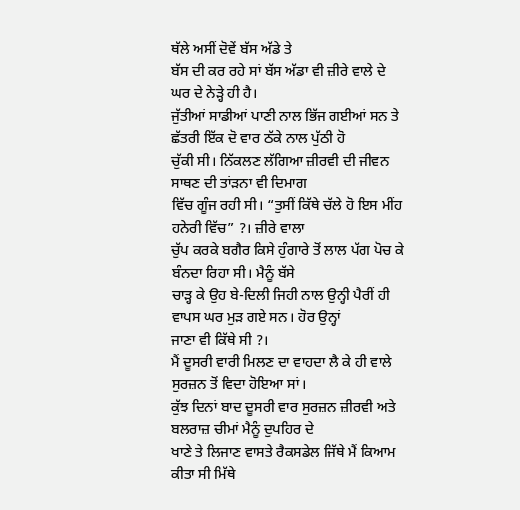ਥੱਲੇ ਅਸੀਂ ਦੋਵੇਂ ਬੱਸ ਅੱਡੇ ਤੇ
ਬੱਸ ਦੀ ਕਰ ਰਹੇ ਸਾਂ ਬੱਸ ਅੱਡਾ ਵੀ ਜ਼ੀਰੇ ਵਾਲੇ ਦੇ ਘਰ ਦੇ ਨੇੜ੍ਹੇ ਹੀ ਹੈ।
ਜੁੱਤੀਆਂ ਸਾਡੀਆਂ ਪਾਣੀ ਨਾਲ ਭਿੱਜ ਗਈਆਂ ਸਨ ਤੇ ਛੱਤਰੀ ਇੱਕ ਦੋ ਵਾਰ ਠੱਕੇ ਨਾਲ ਪੁੱਠੀ ਹੋ
ਚੁੱਕੀ ਸੀ। ਨਿੱਕਲਣ ਲੱਗਿਆ ਜ਼ੀਰਵੀ ਦੀ ਜੀਵਨ ਸਾਥਣ ਦੀ ਤਾਂੜਨਾ ਵੀ ਦਿਮਾਗ
ਵਿੱਚ ਗੂੰਜ ਰਹੀ ਸੀ। “ਤੁਸੀਂ ਕਿੱਥੇ ਚੱਲੇ ਹੋ ਇਸ ਮੀਂਹ ਹਨੇਰੀ ਵਿੱਚ” ?। ਜ਼ੀਰੇ ਵਾਲਾ
ਚੁੱਪ ਕਰਕੇ ਬਗੈਰ ਕਿਸੇ ਹੁੰਗਾਰੇ ਤੋਂ ਲਾਲ ਪੱਗ ਪੋਚ ਕੇ ਬੰਨਦਾ ਰਿਹਾ ਸੀ। ਮੈਨੂੰ ਬੱਸੇ
ਚਾੜ੍ਹ ਕੇ ਉਹ ਬੇ-ਦਿਲੀ ਜਿਹੀ ਨਾਲ ਉਨ੍ਹੀ ਪੈਰੀਂ ਹੀ ਵਾਪਸ ਘਰ ਮੁੜ ਗਏ ਸਨ। ਹੋਰ ਉਨ੍ਹਾਂ
ਜਾਣਾ ਵੀ ਕਿੱਥੇ ਸੀ ?।
ਮੈਂ ਦੂਸਰੀ ਵਾਰੀ ਮਿਲਣ ਦਾ ਵਾਹਦਾ ਲੈ ਕੇ ਹੀ ਵਾਲੇ ਸੁਰਜ਼ਨ ਤੋਂ ਵਿਦਾ ਹੋਇਆ ਸਾਂ।
ਕੁੱਝ ਦਿਨਾਂ ਬਾਦ ਦੂਸਰੀ ਵਾਰ ਸੁਰਜ਼ਨ ਜ਼ੀਰਵੀ ਅਤੇ ਬਲਰਾਜ਼ ਚੀਮਾਂ ਮੈਨੂੰ ਦੁਪਹਿਰ ਦੇ
ਖਾਣੇ ਤੇ ਲਿਜਾਣ ਵਾਸਤੇ ਰੈਕਸਡੇਲ ਜਿੱਥੇ ਮੈਂ ਕਿਆਮ ਕੀਤਾ ਸੀ ਮਿੱਥੇ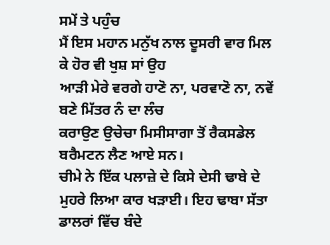ਸਮੇਂ ਤੇ ਪਹੁੰਚ
ਮੈਂ ਇਸ ਮਹਾਨ ਮਨੁੱਖ ਨਾਲ ਦੂਸਰੀ ਵਾਰ ਮਿਲ ਕੇ ਹੋਰ ਵੀ ਖੁਸ਼ ਸਾਂ ਉਹ
ਆੜੀ ਮੇਰੇ ਵਰਗੇ ਹਾਣੋ ਨਾ, ਪਰਵਾਣੋ ਨਾ, ਨਵੇਂ ਬਣੇ ਮਿੱਤਰ ਨੰ ਦਾ ਲੰਚ
ਕਰਾਉਣ ਉਚੇਚਾ ਮਿਸੀਸਾਗਾ ਤੋਂ ਰੈਕਸਡੇਲ ਬਰੈਮਟਨ ਲੈਣ ਆਏ ਸਨ।
ਚੀਮੇ ਨੇ ਇੱਕ ਪਲਾਜ਼ੇ ਦੇ ਕਿਸੇ ਦੇਸੀ ਢਾਬੇ ਦੇ ਮੁਹਰੇ ਲਿਆ ਕਾਰ ਖੜਾਈ। ਇਹ ਢਾਬਾ ਸੱਤਾ
ਡਾਲਰਾਂ ਵਿੱਚ ਬੰਦੇ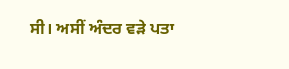ਸੀ। ਅਸੀਂ ਅੰਦਰ ਵੜੇ ਪਤਾ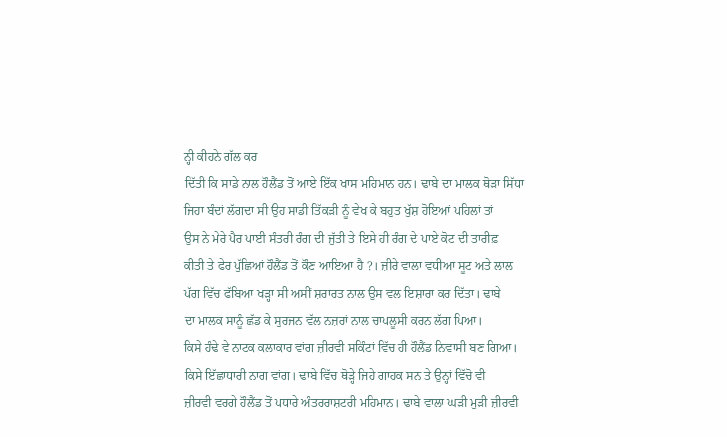ਨ੍ਹੀ ਕੀਹਨੇ ਗੱਲ ਕਰ
ਦਿੱਤੀ ਕਿ ਸਾਡੇ ਨਾਲ ਹੌਲੈਂਡ ਤੋਂ ਆਏ ਇੱਕ ਖਾਸ ਮਹਿਮਾਨ ਹਨ। ਢਾਬੇ ਦਾ ਮਾਲਕ ਥੋੜਾ ਸਿੱਧਾ
ਜਿਹਾ ਬੰਦਾਂ ਲੱਗਦਾ ਸੀ ਉਹ ਸਾਡੀ ਤਿੱਕੜੀ ਨੂੰ ਵੇਖ ਕੇ ਬਹੁਤ ਖੁੱਸ਼ ਹੋਇਆਂ ਪਹਿਲਾਂ ਤਾਂ
ਉਸ ਨੇ ਮੇਰੇ ਪੈਰ ਪਾਈ ਸੰਤਰੀ ਰੰਗ ਦੀ ਜੁੱਤੀ ਤੇ ਇਸੇ ਹੀ ਰੰਗ ਦੇ ਪਾਏ ਕੋਟ ਦੀ ਤਾਰੀਫ਼
ਕੀਤੀ ਤੇ ਫੇਰ ਪੁੱਛਿਆਂ ਹੌਲੈਂਡ ਤੋਂ ਕੌਣ ਆਇਆ ਹੈ ?। ਜ਼ੀਰੇ ਵਾਲਾ ਵਧੀਆ ਸੂਟ ਅਤੇ ਲਾਲ
ਪੱਗ ਵਿੱਚ ਫੱਬਿਆ ਖੜ੍ਹਾ ਸੀ ਅਸੀਂ ਸ਼ਰਾਰਤ ਨਾਲ ਉਸ ਵਲ ਇਸ਼ਾਰਾ ਕਰ ਦਿੱਤਾ। ਢਾਬੇ
ਦਾ ਮਾਲਕ ਸਾਨੂੰ ਛੱਡ ਕੇ ਸੁਰਜਨ ਵੱਲ ਨਜ਼ਰਾਂ ਨਾਲ ਚਾਪਲੂਸੀ ਕਰਨ ਲੱਗ ਪਿਆ।
ਕਿਸੇ ਹੰਢੇ ਵੇ ਨਾਟਕ ਕਲਾਕਾਰ ਵਾਂਗ ਜ਼ੀਰਵੀ ਸਕਿੰਟਾਂ ਵਿੱਚ ਹੀ ਹੌਲੈਂਡ ਨਿਵਾਸੀ ਬਣ ਗਿਆ।
ਕਿਸੇ ਇੱਛਾਧਾਰੀ ਨਾਗ ਵਾਂਗ। ਢਾਬੇ ਵਿੱਚ ਥੋੜ੍ਹੇ ਜਿਹੇ ਗਾਹਕ ਸਨ ਤੇ ਉਨ੍ਹਾਂ ਵਿੱਚੋ ਵੀ
ਜ਼ੀਰਵੀ ਵਰਗੇ ਹੌਲੈਂਡ ਤੋਂ ਪਧਾਰੇ ਅੰਤਰਰਾਸ਼ਟਰੀ ਮਹਿਮਾਨ। ਢਾਬੇ ਵਾਲਾ ਘੜੀ ਮੁੜੀ ਜ਼ੀਰਵੀ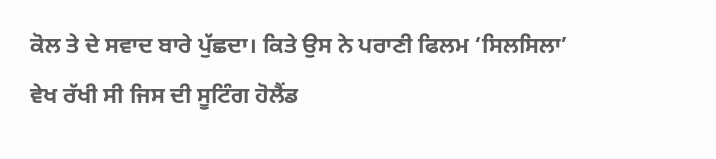ਕੋਲ ਤੇ ਦੇ ਸਵਾਦ ਬਾਰੇ ਪੁੱਛਦਾ। ਕਿਤੇ ਉਸ ਨੇ ਪਰਾਣੀ ਫਿਲਮ ‘ਸਿਲਸਿਲਾ’
ਵੇਖ ਰੱਖੀ ਸੀ ਜਿਸ ਦੀ ਸੂਟਿੰਗ ਹੋਲੈਂਡ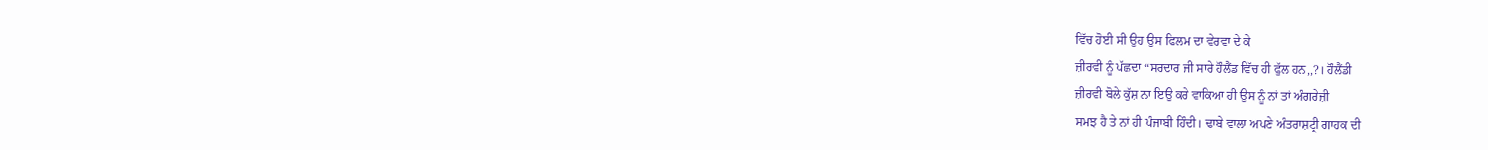ਵਿੱਚ ਹੋਈ ਸੀ ਉਹ ਉਸ ਫਿਲਮ ਦਾ ਵੇਰਵਾ ਦੇ ਕੇ
ਜ਼ੀਰਵੀ ਨੂੰ ਪੱਛਦਾ “ਸਰਦਾਰ ਜੀ ਸਾਰੇ ਹੌਲੈਂਡ ਵਿੱਚ ਹੀ ਫੁੱਲ ਹਨ,,?। ਹੌਲੈਂਡੀ
ਜ਼ੀਰਵੀ ਬੋਲੇ ਕੁੱਸ਼ ਨਾ ਇਉ ਕਰੇ ਵਾਕਿਆ ਹੀ ਉਸ ਨੂੰ ਨਾਂ ਤਾਂ ਅੰਗਰੇਜ਼ੀ
ਸਮਝ ਹੈ ਤੇ ਨਾਂ ਹੀ ਪੰਜਾਬੀ ਹਿੰਦੀ। ਢਾਬੇ ਵਾਲਾ ਅਪਣੇ ਅੰਤਰਾਸ਼ਟ੍ਰੀ ਗਾਹਕ ਦੀ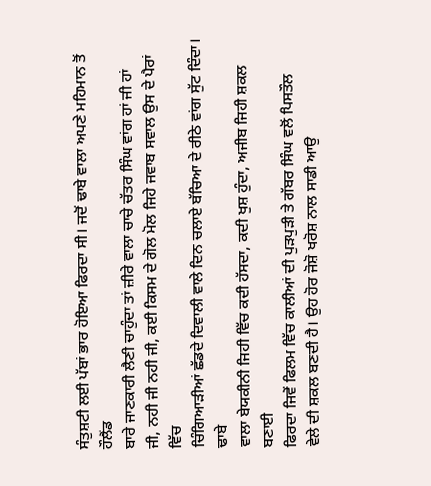ਸੰਤੁਸ਼ਟੀ ਲਈ ਪੱਬਾਂ ਭਾਰ ਹੋਇਆ ਫਿਰਦਾ ਸੀ। ਜਦੋਂ ਢਾਬੇ ਵਾਲਾ ਅਪਣੇ ਮਹਿਮਾਨ ਤੋਂ ਹੌਲੈਂਡ
ਬਾਰੇ ਜਾਣਕਾਰੀ ਲੈਣੀ ਚਾਹੁੰਦਾ ਤਾਂ ਜ਼ੀਰੇ ਵਾਲਾ ਚਾਚੇ ਚੱਤਰ ਸਿੰਘ ਵਾਂਗ ਹਾਂ ਜੀ ਹਾਂ
ਜੀ, ਨਹੀ ਜੀ ਨਹੀ ਜੀ, ਕਈ ਕਿਸਮ ਦੇ ਗੋਲ ਮੋਲ ਜਿਹੇ ਜਵਾਬ ਸਵਾਲ ਉਸ ਦੇ ਪੈਰਾਂ ਵਿੱਚ
ਚਿੰਗਿਆੜੀਆਂ ਛੱਡਦੇ ਦਿਵਾਲੀ ਵਾਲੇ ਦਿਨ ਚਲਾਏ ਬੱਚਿਆ ਦੇ ਰੀਠੇ ਵਾਂਗ ਸੁੱਟ ਦਿੰਦਾ। ਢਾਬੇ
ਵਾਲਾ ਬੇਯਕੀਨੀ ਜਿਹੀ ਵਿੱਚ ਕਦੀ ਹੱਸਦਾ, ਕਦੀ ਖੁਸ਼ ਹੁੰਦਾ, ਅਜੀਬ ਜਿਹੀ ਸ਼ਕਲ ਬਣਾਈ
ਫਿਰਦਾ ਜਿਵੇਂ ਫਿਲਮ ਵਿੱਚ ਕਾਲੀਆਂ ਦੀ ਪੁੜਪੁੜੀ ਤੇ ਗੱਬਰ ਸਿੰਘ ਵਲੋਂ ਪਿਸਤੌਲ
ਵੇਲੇ ਦੀ ਸ਼ਕਲ ਬਣਦੀ ਹੈ। ਉਹ ਹੋਰ ਜੋਸ਼ੋ ਖਰੋਸ਼ ਨਾਲ ਸਾਡੀ ਆਉ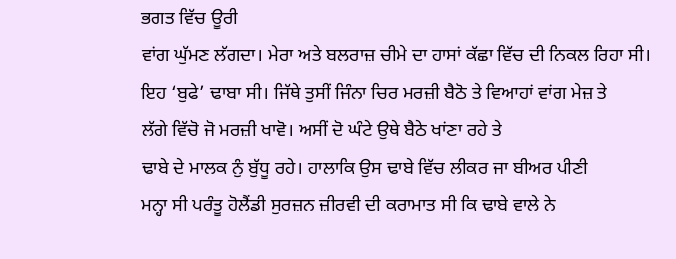ਭਗਤ ਵਿੱਚ ਊਰੀ
ਵਾਂਗ ਘੁੱਮਣ ਲੱਗਦਾ। ਮੇਰਾ ਅਤੇ ਬਲਰਾਜ਼ ਚੀਮੇ ਦਾ ਹਾਸਾਂ ਕੱਛਾ ਵਿੱਚ ਦੀ ਨਿਕਲ ਰਿਹਾ ਸੀ।
ਇਹ ‘ਬੁਫੇ’ ਢਾਬਾ ਸੀ। ਜਿੱਥੇ ਤੁਸੀਂ ਜਿੰਨਾ ਚਿਰ ਮਰਜ਼ੀ ਬੈਠੋ ਤੇ ਵਿਆਹਾਂ ਵਾਂਗ ਮੇਜ਼ ਤੇ
ਲੱਗੇ ਵਿੱਚੋ ਜੋ ਮਰਜ਼ੀ ਖਾਵੋ। ਅਸੀਂ ਦੋ ਘੰਟੇ ਉਥੇ ਬੈਠੇ ਖਾਂਣਾ ਰਹੇ ਤੇ
ਢਾਬੇ ਦੇ ਮਾਲਕ ਨੁੰ ਬੁੱਧੂ ਰਹੇ। ਹਾਲਾਕਿ ਉਸ ਢਾਬੇ ਵਿੱਚ ਲੀਕਰ ਜਾ ਬੀਅਰ ਪੀਣੀ
ਮਨ੍ਹਾ ਸੀ ਪਰੰਤੂ ਹੋਲੈਂਡੀ ਸੁਰਜ਼ਨ ਜ਼ੀਰਵੀ ਦੀ ਕਰਾਮਾਤ ਸੀ ਕਿ ਢਾਬੇ ਵਾਲੇ ਨੇ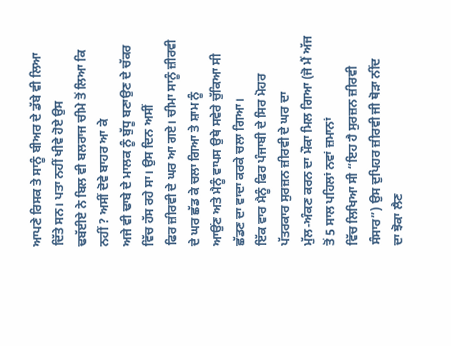ਆਪਣੇ ਰਿਸਕ ਤੇ ਸਾਨੂੰ ਬੀਅਰ ਦੇ ਡੱਬੇ ਵੀ ਲਿਆ ਦਿੱਤੇ ਸਨ। ਪਤਾ ਨਹੀਂ ਖੀਵੇ ਹੋਏ ਉਸ
ਢਬੱਈਏ ਨੇ ਬਿਲ ਵੀ ਬਲਰਾਜ ਚੀਮੇ ਤੋਂ ਲਿਆ ਕਿ ਨਹੀਂ ? ਅਸੀਂ ਦੋਵੇ ਬਾਹਰ ਆ ਕੇ
ਅਜੇ ਵੀ ਢਾਬੇ ਦੇ ਮਾਲਕ ਨੂੰ ਬੁੱਧੂ ਬਣਾਉਣ ਦੇ ਚੱਕਰ ਵਿੱਚ ਹੱਸ ਰਹੇ ਸਾ। ਉਸ ਦਿਨ ਅਸੀਂ
ਫਿਰ ਜ਼ੀਰਵੀ ਦੇ ਘਰ ਆ ਗਏ। ਚੀਮਾ ਸਾਨੂੰ ਜ਼ੀਰਵੀ ਦੇ ਘਰ ਛੱਡ ਕੇ ਚਲਾ ਗਿਆ ਤੇ ਸ਼ਾਮ ਨੂੰ
ਆਉਂਣ ਅਤੇ ਮੈਨੂੰ ਵਾਪਸ ਉਥੇ ਸਵੇਰੇ ਚੁੱਕਿਆ ਸੀ ਛੱਡਣ ਦਾ ਵਾਦਾ ਕਰਕੇ ਚਲਾ ਗਿਆ।
ਇੱਕ ਵਾਰ ਮੈਨੂੰ ਫਿਰ ਪੰਜਾਬੀ ਦੇ ਸਿਰ ਮੋਹਰ ਪੱਤਰਕਾਰ ਸੁਰਜ਼ਨ ਜ਼ੀਰਵੀ ਦੇ ਘਰ ਦਾ
ਮੁੱਲ-ਅੰਕਣ ਕਰਨ ਦਾ ਮੌਕਾ ਮਿਲ ਗਿਆ (ਜੋ ਮੈਂ ਅੱਜ ਤੋਂ 5 ਸਾਲ ਪਹਿਲਾਂ ਨਵਾਂ ਜ਼ਮਾਨਾਂ
ਵਿੱਚ ਲਿਖਿਆ ਸੀ “ਇਹ ਹੈ ਸੁਰਜ਼ਨ ਜ਼ੀਰਵੀ ਸੰਸਾਰ”) ਉਸ ਦੁਪਿਹਰ ਜ਼ੀਰਵੀ ਜੀ ਥੋੜਾ ਨੀਂਦ
ਦਾ ਝੋਕਾ ਲੈਣ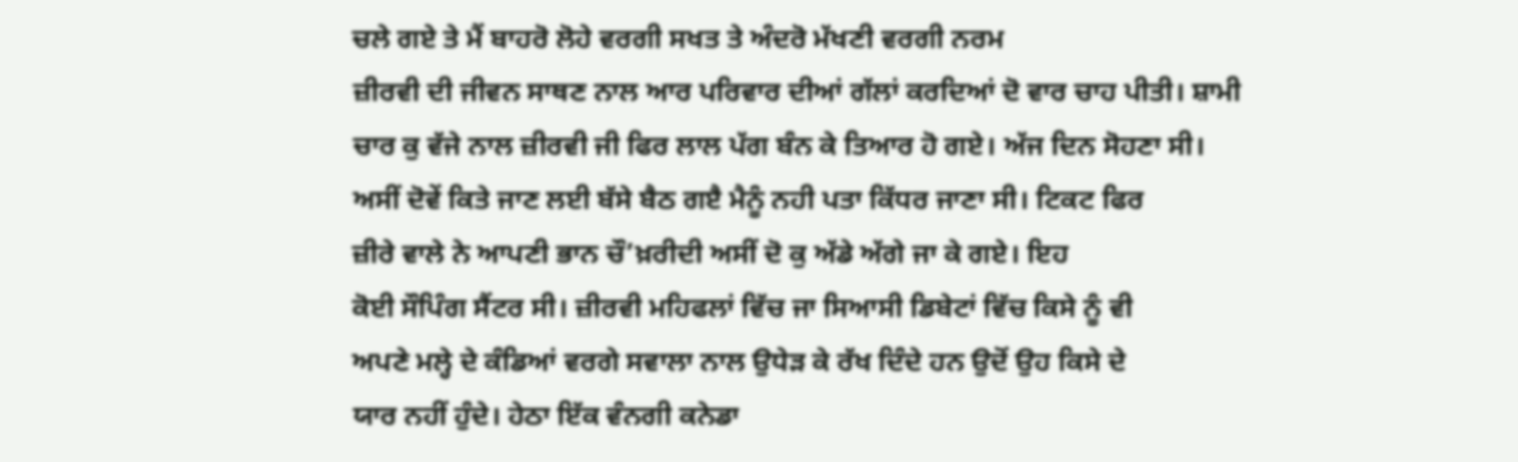ਚਲੇ ਗਏ ਤੇ ਮੈਂ ਬਾਹਰੋ ਲੋਹੇ ਵਰਗੀ ਸਖਤ ਤੇ ਅੰਦਰੋ ਮੱਖਣੀ ਵਰਗੀ ਨਰਮ
ਜ਼ੀਰਵੀ ਦੀ ਜੀਵਨ ਸਾਥਣ ਨਾਲ ਆਰ ਪਰਿਵਾਰ ਦੀਆਂ ਗੱਲਾਂ ਕਰਦਿਆਂ ਦੋ ਵਾਰ ਚਾਹ ਪੀਤੀ। ਸ਼ਾਮੀ
ਚਾਰ ਕੁ ਵੱਜੇ ਨਾਲ ਜ਼ੀਰਵੀ ਜੀ ਫਿਰ ਲਾਲ ਪੱਗ ਬੰਨ ਕੇ ਤਿਆਰ ਹੋ ਗਏ। ਅੱਜ ਦਿਨ ਸੋਹਣਾ ਸੀ।
ਅਸੀਂ ਦੋਵੇਂ ਕਿਤੇ ਜਾਣ ਲਈ ਬੱਸੇ ਬੈਠ ਗੲੈ ਮੈਨੂੰ ਨਹੀ ਪਤਾ ਕਿੱਧਰ ਜਾਣਾ ਸੀ। ਟਿਕਟ ਫਿਰ
ਜ਼ੀਰੇ ਵਾਲੇ ਨੇ ਆਪਣੀ ਭਾਨ ਚੌ’ਖ਼ਰੀਦੀ ਅਸੀਂ ਦੋ ਕੁ ਅੱਡੇ ਅੱਗੇ ਜਾ ਕੇ ਗਏ। ਇਹ
ਕੋਈ ਸੌਪਿੰਗ ਸੈਂਟਰ ਸੀ। ਜ਼ੀਰਵੀ ਮਹਿਫਲਾਂ ਵਿੱਚ ਜਾ ਸਿਆਸੀ ਡਿਬੇਟਾਂ ਵਿੱਚ ਕਿਸੇ ਨੂੰ ਵੀ
ਅਪਣੇ ਮਲ੍ਹੇ ਦੇ ਕੰਡਿਆਂ ਵਰਗੇ ਸਵਾਲਾ ਨਾਲ ਉਧੇੜ ਕੇ ਰੱਖ ਦਿੰਦੇ ਹਨ ਉਦੋਂ ਉਹ ਕਿਸੇ ਦੇ
ਯਾਰ ਨਹੀਂ ਹੁੰਦੇ। ਹੇਠਾ ਇੱਕ ਵੰਨਗੀ ਕਨੇਡਾ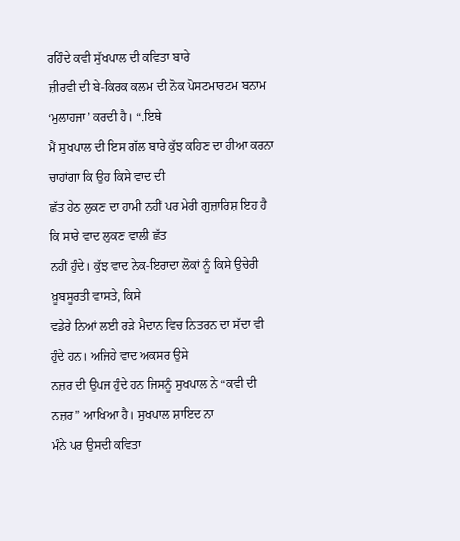ਰਹਿੰਦੇ ਕਵੀ ਸੁੱਖਪਾਲ ਦੀ ਕਵਿਤਾ ਬਾਰੇ
ਜ਼ੀਰਵੀ ਦੀ ਬੇ-ਕਿਰਕ ਕਲਮ ਦੀ ਨੋਕ ਪੋਸਟਮਾਰਟਮ ਬਨਾਮ ‘ਮੁਲਾਹਜਾ’ ਕਰਦੀ ਹੈ। “.ਇਥੇ
ਮੈਂ ਸੁਖਪਾਲ ਦੀ ਇਸ ਗੱਲ ਬਾਰੇ ਕੁੱਝ ਕਹਿਣ ਦਾ ਹੀਆ ਕਰਨਾ ਚਾਹਾਂਗਾ ਕਿ ਉਹ ਕਿਸੇ ਵਾਦ ਦੀ
ਛੱਤ ਹੇਠ ਲੁਕਣ ਦਾ ਹਾਮੀ ਨਹੀਂ ਪਰ ਮੇਰੀ ਗੁਜ਼ਾਰਿਸ਼ ਇਹ ਹੈ ਕਿ ਸਾਰੇ ਵਾਦ ਲੁਕਣ ਵਾਲੀ ਛੱਤ
ਨਹੀਂ ਹੁੰਦੇ। ਕੁੱਝ ਵਾਦ ਨੇਕ-ਇਰਾਦਾ ਲੋਕਾਂ ਨੂੰ ਕਿਸੇ ਉਚੇਰੀ ਖ਼ੂਬਸੂਰਤੀ ਵਾਸਤੇ, ਕਿਸੇ
ਵਡੇਰੇ ਨਿਆਂ ਲਈ ਰੜੇ ਮੈਦਾਨ ਵਿਚ ਨਿਤਰਨ ਦਾ ਸੱਦਾ ਵੀ ਹੁੰਦੇ ਹਨ। ਅਜਿਹੇ ਵਾਦ ਅਕਸਰ ਉਸੇ
ਨਜ਼ਰ ਦੀ ਉਪਜ ਹੁੰਦੇ ਹਨ ਜਿਸਨੂੰ ਸੁਖਪਾਲ ਨੇ “ਕਵੀ ਦੀ ਨਜ਼ਰ” ਆਖਿਆ ਹੈ। ਸੁਖਪਾਲ ਸ਼ਾਇਦ ਨਾ
ਮੰਨੇ ਪਰ ਉਸਦੀ ਕਵਿਤਾ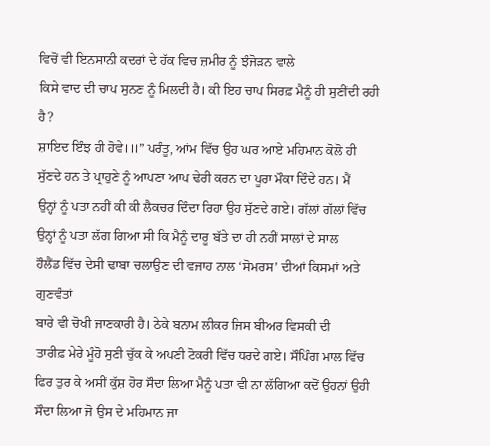ਵਿਚੋਂ ਵੀ ਇਨਸਾਨੀ ਕਦਰਾਂ ਦੇ ਹੱਕ ਵਿਚ ਜ਼ਮੀਰ ਨੂੰ ਝੰਜੋੜਨ ਵਾਲੇ
ਕਿਸੇ ਵਾਦ ਦੀ ਚਾਪ ਸੁਨਣ ਨੂੰ ਮਿਲਦੀ ਹੈ। ਕੀ ਇਹ ਚਾਪ ਸਿਰਫ਼ ਮੈਨੂੰ ਹੀ ਸੁਣੀਂਦੀ ਰਹੀ ਹੈ?
ਸ਼ਾਇਦ ਇੰਝ ਹੀ ਹੋਵੇ।॥” ਪਰੰਤੂ, ਆਂਮ ਵਿੱਚ ਉਹ ਘਰ ਆਏ ਮਹਿਮਾਨ ਕੋਲੋ ਹੀ
ਸੁੱਣਦੇ ਹਨ ਤੇ ਪ੍ਰਾਹੁਣੇ ਨੂੰ ਆਪਣਾ ਆਪ ਢੇਰੀ ਕਰਨ ਦਾ ਪੂਰਾ ਮੌਕਾ ਦਿੰਦੇ ਹਨ। ਮੈਂ
ਉਨ੍ਹਾਂ ਨੂੰ ਪਤਾ ਨਹੀਂ ਕੀ ਕੀ ਲੈਕਚਰ ਦਿੰਦਾ ਰਿਹਾ ਉਹ ਸੁੱਣਦੇ ਗਏ। ਗੱਲਾਂ ਗੱਲਾਂ ਵਿੱਚ
ਉਨ੍ਹਾਂ ਨੂੰ ਪਤਾ ਲੱਗ ਗਿਆ ਸੀ ਕਿ ਮੈਨੂੰ ਦਾਰੂ ਬੱਤੇ ਦਾ ਹੀ ਨਹੀਂ ਸਾਲਾਂ ਦੇ ਸਾਲ
ਹੌਲੈਂਡ ਵਿੱਚ ਦੇਸੀ ਢਾਬਾ ਚਲਾਉਣ ਦੀ ਵਜਾਹ ਨਾਲ ‘ਸੋਮਰਸ’ ਦੀਆਂ ਕਿਸਮਾਂ ਅਤੇ ਗੁਣਵੰਤਾਂ
ਬਾਰੇ ਵੀ ਚੋਖੀ ਜਾਣਕਾਰੀ ਹੈ। ਠੇਕੇ ਬਨਾਮ ਲੀਕਰ ਜਿਸ ਬੀਅਰ ਵਿਸਕੀ ਦੀ
ਤਾਰੀਫ਼ ਮੇਰੇ ਮੂੰਹੋ ਸੁਣੀ ਚੁੱਕ ਕੇ ਅਪਣੀ ਟੋਕਰੀ ਵਿੱਚ ਧਰਦੇ ਗਏ। ਸੌਪਿੰਗ ਮਾਲ ਵਿੱਚ
ਫਿਰ ਤੁਰ ਕੇ ਅਸੀਂ ਕੁੱਸ਼ ਹੋਰ ਸੌਦਾ ਲਿਆ ਮੈਨੂੰ ਪਤਾ ਵੀ ਨਾ ਲੱਗਿਆ ਕਦੋਂ ਉਹਨਾਂ ਉਹੀ
ਸੌਦਾ ਲਿਆ ਜੋ ਉਸ ਦੇ ਮਹਿਮਾਨ ਜਾ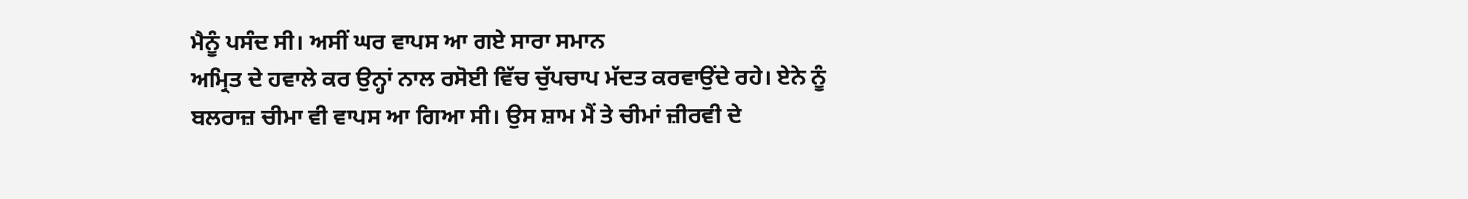ਮੈਨੂੰ ਪਸੰਦ ਸੀ। ਅਸੀਂ ਘਰ ਵਾਪਸ ਆ ਗਏ ਸਾਰਾ ਸਮਾਨ
ਅਮ੍ਰਿਤ ਦੇ ਹਵਾਲੇ ਕਰ ਉਨ੍ਹਾਂ ਨਾਲ ਰਸੋਈ ਵਿੱਚ ਚੁੱਪਚਾਪ ਮੱਦਤ ਕਰਵਾਉਂਦੇ ਰਹੇ। ਏਨੇ ਨੂੰ
ਬਲਰਾਜ਼ ਚੀਮਾ ਵੀ ਵਾਪਸ ਆ ਗਿਆ ਸੀ। ਉਸ ਸ਼ਾਮ ਮੈਂ ਤੇ ਚੀਮਾਂ ਜ਼ੀਰਵੀ ਦੇ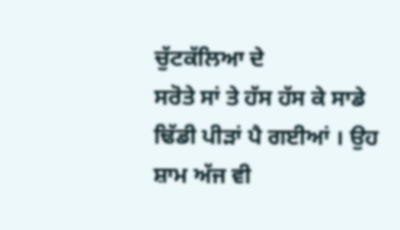ਚੁੱਟਕੱਲਿਆ ਦੇ
ਸਰੋਤੇ ਸਾਂ ਤੇ ਹੱਸ ਹੱਸ ਕੇ ਸਾਡੇ ਢਿੱਡੀ ਪੀੜਾਂ ਪੈ ਗਈਆਂ । ਉਹ ਸ਼ਾਮ ਅੱਜ ਵੀ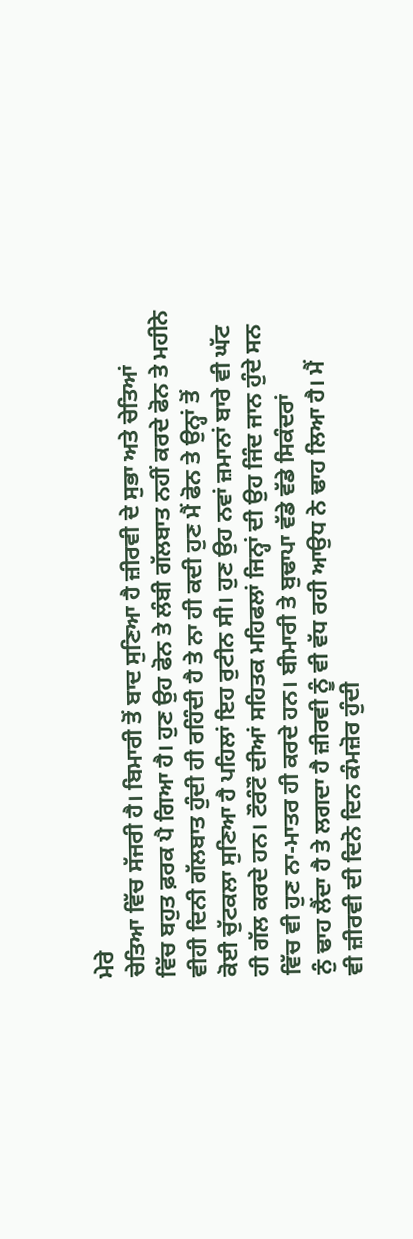ਮੇਰੇ
ਚੇਤਿਆ ਵਿੱਚ ਸੱਜਰੀ ਹੈ। ਬਿਮਾਰੀ ਤੋਂ ਬਾਦ ਸੁਣਿਆ ਹੈ ਜ਼ੀਰਵੀ ਦੇ ਸੁਭਾ ਅਤੇ ਚੇਤਿਆਂ
ਵਿੱਚ ਬਹੁਤ ਫ਼ਰਕ ਪੈ ਗਿਆ ਹੈ। ਹੁਣ ਉਹ ਫੋਨ ਤੇ ਲੰਬੀ ਗੱਲਬਾਤ ਨਹੀਂ ਕਰਦੇ ਫੋਨ ਤੇ ਮਹੀਨੇ
ਵੀਹੀ ਦਿਨੀ ਗੱਲਬਾਤ ਹੁੰਦੀ ਹੀ ਰਹਿੰਦੀ ਹੈ ਤੇ ਨਾ ਹੀ ਕਦੀ ਹੁਣ ਮੈਂ ਫੋਨ ਤੇ ਉਨ੍ਹਾਂ ਤੋਂ
ਕੋਈ ਚੁੱਟਕਲਾ ਸੁਣਿਆ ਹੈ ਪਹਿਲਾਂ ਇਹ ਰੁਟੀਨ ਸੀ। ਹੁਣ ਉਹ ਨਵਾਂ ਜ਼ਮਾਨਾਂ ਬਾਰੇ ਵੀ ਘੱਟ
ਹੀ ਗੱਲ ਕਰਦੇ ਹਨ। ਟੌਰੰਟੌ ਦੀਆਂ ਸਹਿਤਕ ਮਹਿਫਲਾਂ ਜਿਨ੍ਹਾਂ ਦੀ ਉਹ ਜਿੰਦ ਜਾਨ ਹੁੰਦੇ ਸਨ
ਵਿੱਚ ਵੀ ਹੁਣ ਨਾ-ਮਾਤਰ ਹੀ ਕਰਦੇ ਹਨ। ਬੀਮਾਰੀ ਤੇ ਬੁਢਾਪਾ ਵੱਡੇ ਵੱਡੇ ਸਿਕੰਦਰਾਂ
ਨੁੰ ਢਾਹ ਲੈਂਦਾ ਹੈ ਤੇ ਲਗਦਾ ਹੈ ਜ਼ੀਰਵੀ ਨੂੰ ਵੀ ਵੱਧ ਰਹੀ ਆਉਧ ਨੇ ਢਾਹ ਲਿਆ ਹੈ। ਮੈਂ
ਵੀ ਜ਼ੀਰਵੀ ਦੀ ਦਿਨੋ ਦਿਨ ਕੰਮਜ਼ੋਰ ਹੁੰਦੀ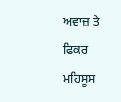ਅਵਾਜ਼ ਤੇ ਫਿਕਰ ਮਹਿਸੂਸ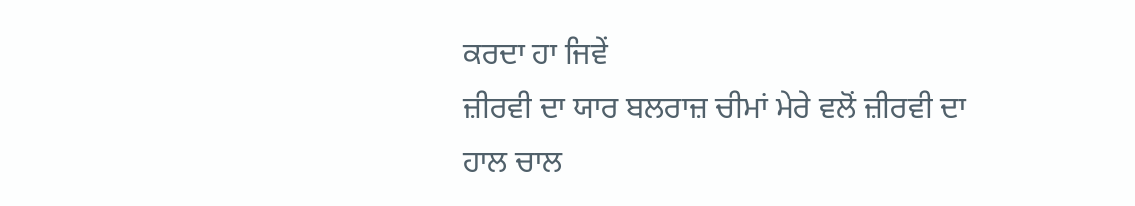ਕਰਦਾ ਹਾ ਜਿਵੇਂ
ਜ਼ੀਰਵੀ ਦਾ ਯਾਰ ਬਲਰਾਜ਼ ਚੀਮਾਂ ਮੇਰੇ ਵਲੋਂ ਜ਼ੀਰਵੀ ਦਾ ਹਾਲ ਚਾਲ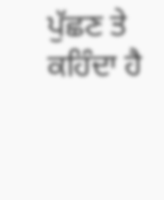ਪੁੱਛਣ ਤੇ ਕਹਿੰਦਾ ਹੈ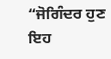“ਜੋਗਿੰਦਰ ਹੁਣ ਇਹ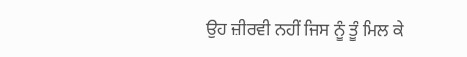ਉਹ ਜ਼ੀਰਵੀ ਨਹੀਂ ਜਿਸ ਨੂੰ ਤੂੰ ਮਿਲ ਕੇ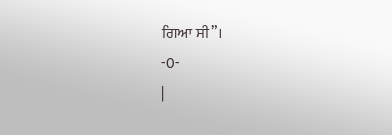ਗਿਆ ਸੀ”।
-0-
|